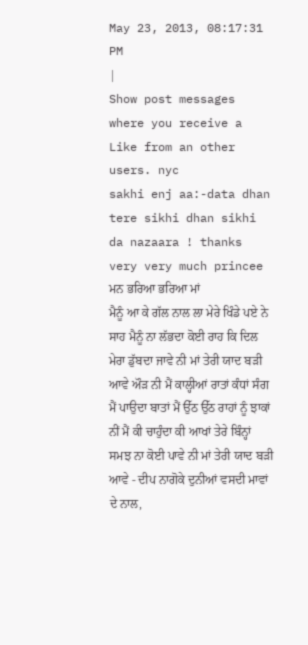May 23, 2013, 08:17:31 PM
|
Show post messages where you receive a Like from an other users. nyc
sakhi enj aa:-data dhan tere sikhi dhan sikhi da nazaara ! thanks very very much princee ਮਨ ਭਰਿਆ ਭਰਿਆ ਮਾਂ
ਮੈਨੂੰ ਆ ਕੇ ਗੱਲ ਨਾਲ ਲਾ ਮੇਰੇ ਖਿੰਡੇ ਪਏ ਨੇ ਸਾਹ ਮੈਨੂੰ ਨਾ ਲੱਭਦਾ ਕੋਈ ਰਾਹ ਕਿ ਦਿਲ ਮੇਰਾ ਡੁੱਬਦਾ ਜਾਵੇ ਨੀ ਮਾਂ ਤੇਰੀ ਯਾਦ ਬੜੀ ਆਵੇ ਔੜ ਨੀ ਮੈਂ ਕਾਲ੍ਹੀਆਂ ਰਾਤਾਂ ਕੰਧਾਂ ਸੰਗ ਮੈਂ ਪਾਉਦਾ ਬਾਤਾਂ ਮੈਂ ਉੱਠ ਉੱਠ ਰਾਹਾਂ ਨੂੰ ਝਾਕਾਂ ਨੀਂ ਮੈਂ ਕੀ ਚਾਹੁੰਦਾ ਕੀ ਆਖਾਂ ਤੇਰੇ ਬਿੰਨ੍ਹਾਂ ਸਮਝ ਨਾ ਕੋਈ ਪਾਵੇ ਨੀ ਮਾਂ ਤੇਰੀ ਯਾਦ ਬੜੀ ਆਵੇ - ਦੀਪ ਨਾਗੋਕੇ ਦੁਨੀਆਂ ਵਸਦੀ ਮਾਵਾਂ ਦੇ ਨਾਲ,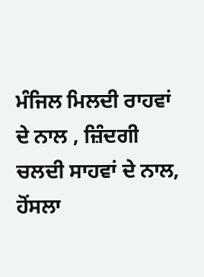ਮੰਜਿਲ ਮਿਲਦੀ ਰਾਹਵਾਂ ਦੇ ਨਾਲ , ਜ਼ਿੰਦਗੀ ਚਲਦੀ ਸਾਹਵਾਂ ਦੇ ਨਾਲ, ਹੋਂਸਲਾ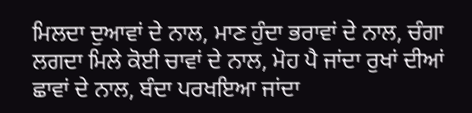ਮਿਲਦਾ ਦੁਆਵਾਂ ਦੇ ਨਾਲ, ਮਾਣ ਹੁੰਦਾ ਭਰਾਵਾਂ ਦੇ ਨਾਲ, ਚੰਗਾ ਲਗਦਾ ਮਿਲੇ ਕੋਈ ਚਾਵਾਂ ਦੇ ਨਾਲ, ਮੋਹ ਪੈ ਜਾਂਦਾ ਰੁਖਾਂ ਦੀਆਂ ਛਾਵਾਂ ਦੇ ਨਾਲ, ਬੰਦਾ ਪਰਖਇਆ ਜਾਂਦਾ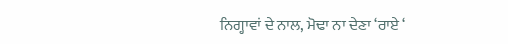ਨਿਗ੍ਹਾਵਾਂ ਦੇ ਨਾਲ, ਮੋਢਾ ਨਾ ਦੇਣਾ ‘ਰਾਏ ‘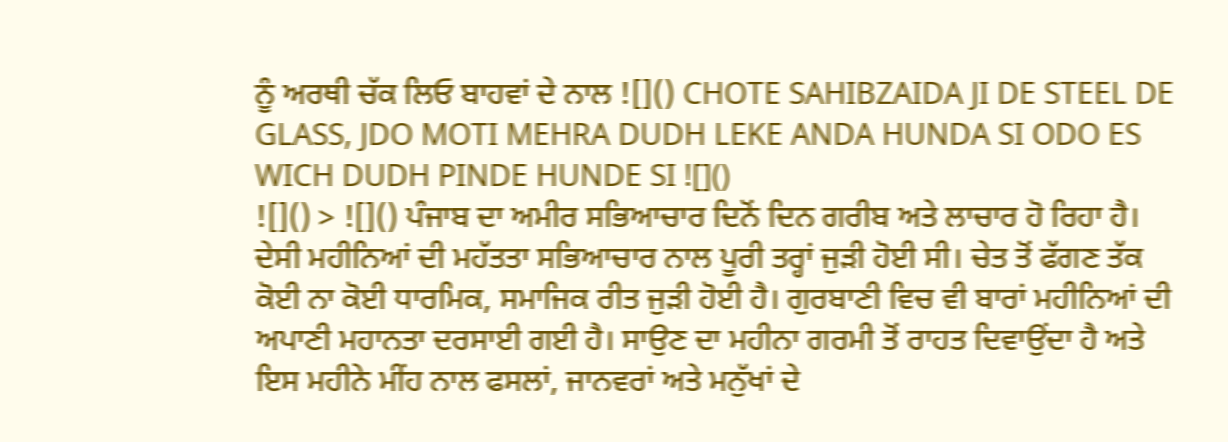ਨੂੰ ਅਰਥੀ ਚੱਕ ਲਿਓ ਬਾਹਵਾਂ ਦੇ ਨਾਲ ![]() CHOTE SAHIBZAIDA JI DE STEEL DE GLASS, JDO MOTI MEHRA DUDH LEKE ANDA HUNDA SI ODO ES WICH DUDH PINDE HUNDE SI ![]()
![]() > ![]() ਪੰਜਾਬ ਦਾ ਅਮੀਰ ਸਭਿਆਚਾਰ ਦਿਨੋਂ ਦਿਨ ਗਰੀਬ ਅਤੇ ਲਾਚਾਰ ਹੋ ਰਿਹਾ ਹੈ। ਦੇਸੀ ਮਹੀਨਿਆਂ ਦੀ ਮਹੱਤਤਾ ਸਭਿਆਚਾਰ ਨਾਲ ਪੂਰੀ ਤਰ੍ਹਾਂ ਜੁੜੀ ਹੋਈ ਸੀ। ਚੇਤ ਤੋਂ ਫੱਗਣ ਤੱਕ ਕੋਈ ਨਾ ਕੋਈ ਧਾਰਮਿਕ, ਸਮਾਜਿਕ ਰੀਤ ਜੁੜੀ ਹੋਈ ਹੈ। ਗੁਰਬਾਣੀ ਵਿਚ ਵੀ ਬਾਰਾਂ ਮਹੀਨਿਆਂ ਦੀ ਅਪਾਣੀ ਮਹਾਨਤਾ ਦਰਸਾਈ ਗਈ ਹੈ। ਸਾਉਣ ਦਾ ਮਹੀਨਾ ਗਰਮੀ ਤੋਂ ਰਾਹਤ ਦਿਵਾਉਂਦਾ ਹੈ ਅਤੇ ਇਸ ਮਹੀਨੇ ਮੀਂਹ ਨਾਲ ਫਸਲਾਂ, ਜਾਨਵਰਾਂ ਅਤੇ ਮਨੁੱਖਾਂ ਦੇ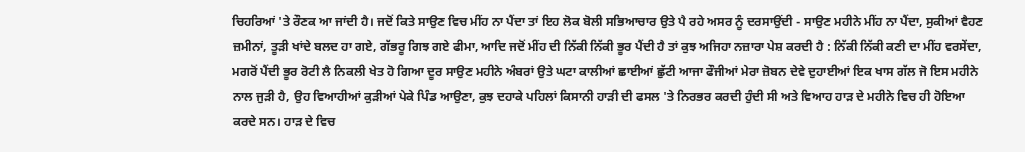ਚਿਹਰਿਆਂ 'ਤੇ ਰੌਣਕ ਆ ਜਾਂਦੀ ਹੈ। ਜਦੋਂ ਕਿਤੇ ਸਾਉਣ ਵਿਚ ਮੀਂਹ ਨਾ ਪੈਂਦਾ ਤਾਂ ਇਹ ਲੋਕ ਬੋਲੀ ਸਭਿਆਚਾਰ ਉਤੇ ਪੈ ਰਹੇ ਅਸਰ ਨੂੰ ਦਰਸਾਉਂਦੀ - ਸਾਉਣ ਮਹੀਨੇ ਮੀਂਹ ਨਾ ਪੈਂਦਾ, ਸੁਕੀਆਂ ਵੈਹਣ ਜ਼ਮੀਨਾਂ, ਤੂੜੀ ਖਾਂਦੇ ਬਲਦ ਹਾ ਗਏ, ਗੱਭਰੂ ਗਿਝ ਗਏ ਫੀਮਾ, ਆਦਿ ਜਦੋਂ ਮੀਂਹ ਦੀ ਨਿੱਕੀ ਨਿੱਕੀ ਭੂਰ ਪੈਂਦੀ ਹੈ ਤਾਂ ਕੁਝ ਅਜਿਹਾ ਨਜ਼ਾਰਾ ਪੇਸ਼ ਕਰਦੀ ਹੈ : ਨਿੱਕੀ ਨਿੱਕੀ ਕਣੀ ਦਾ ਮੀਂਹ ਵਰਸੇਂਦਾ, ਮਗਰੋਂ ਪੈਂਦੀ ਭੂਰ ਰੋਟੀ ਲੈ ਨਿਕਲੀ ਖੇਤ ਹੋ ਗਿਆ ਦੂਰ ਸਾਉਣ ਮਹੀਨੇ ਅੰਬਰਾਂ ਉਤੇ ਘਟਾ ਕਾਲੀਆਂ ਛਾਈਆਂ ਛੁੱਟੀ ਆਜਾ ਫੌਜੀਆਂ ਮੇਰਾ ਜ਼ੋਬਨ ਦੇਵੇ ਦੁਹਾਈਆਂ ਇਕ ਖਾਸ ਗੱਲ ਜੋ ਇਸ ਮਹੀਨੇ ਨਾਲ ਜੁੜੀ ਹੈ, ਉਹ ਵਿਆਹੀਆਂ ਕੁੜੀਆਂ ਪੇਕੇ ਪਿੰਡ ਆਉਣਾ, ਕੁਝ ਦਹਾਕੇ ਪਹਿਲਾਂ ਕਿਸਾਨੀ ਹਾੜੀ ਦੀ ਫਸਲ 'ਤੇ ਨਿਰਭਰ ਕਰਦੀ ਹੁੰਦੀ ਸੀ ਅਤੇ ਵਿਆਹ ਹਾੜ ਦੇ ਮਹੀਨੇ ਵਿਚ ਹੀ ਹੋਇਆ ਕਰਦੇ ਸਨ। ਹਾੜ ਦੇ ਵਿਚ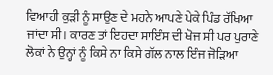ਵਿਆਹੀ ਕੁੜੀ ਨੂੰ ਸਾਉਣ ਦੇ ਮਹਨੇ ਆਪਣੇ ਪੇਕੇ ਪਿੰਡ ਰੱਖਿਆ ਜਾਂਦਾ ਸੀ। ਕਾਰਣ ਤਾਂ ਇਹਦਾ ਸਾਇੰਸ ਦੀ ਖੋਜ ਸੀ ਪਰ ਪੁਰਾਣੇ ਲੋਕਾਂ ਨੇ ਉਨ੍ਹਾਂ ਨੂੰ ਕਿਸੇ ਨਾ ਕਿਸੇ ਗੱਲ ਨਾਲ ਇੰਜ ਜੋੜਿਆ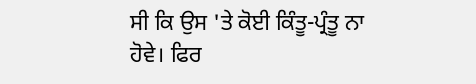ਸੀ ਕਿ ਉਸ 'ਤੇ ਕੋਈ ਕਿੰਤੂ-ਪ੍ਰੰਤੂ ਨਾ ਹੋਵੇ। ਫਿਰ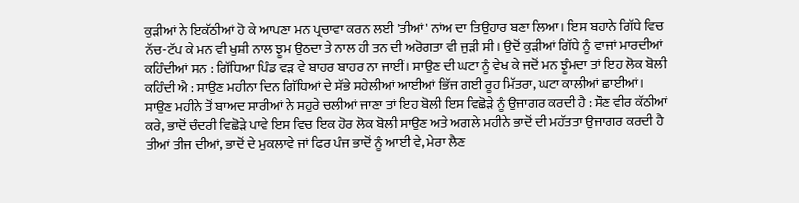ਕੁੜੀਆਂ ਨੇ ਇਕੱਠੀਆਂ ਹੋ ਕੇ ਆਪਣਾ ਮਨ ਪ੍ਰਚਾਵਾ ਕਰਨ ਲਈ 'ਤੀਆਂ' ਨਾਂਅ ਦਾ ਤਿਉਹਾਰ ਬਣਾ ਲਿਆ। ਇਸ ਬਹਾਨੇ ਗਿੱਧੇ ਵਿਚ ਨੱਚ-ਟੱਪ ਕੇ ਮਨ ਵੀ ਖੁਸ਼ੀ ਨਾਲ ਝੂਮ ਉਠਦਾ ਤੇ ਨਾਲ ਹੀ ਤਨ ਦੀ ਅਰੋਗਤਾ ਵੀ ਜੁੜੀ ਸੀ। ਉਦੋਂ ਕੁੜੀਆਂ ਗਿੱਧੇ ਨੂੰ ਵਾਜਾਂ ਮਾਰਦੀਆਂ ਕਹਿੰਦੀਆਂ ਸਨ : ਗਿੱਧਿਆ ਪਿੰਡ ਵੜ ਵੇ ਬਾਹਰ ਬਾਹਰ ਨਾ ਜਾਈਂ। ਸਾਉਣ ਦੀ ਘਟਾ ਨੂੰ ਵੇਖ ਕੇ ਜਦੋਂ ਮਨ ਝੂੰਮਦਾ ਤਾਂ ਇਹ ਲੋਕ ਬੋਲੀ ਕਹਿੰਦੀ ਐ : ਸਾਉਣ ਮਹੀਨਾ ਦਿਨ ਗਿੱਧਿਆਂ ਦੇ ਸੱਭੇ ਸਹੇਲੀਆਂ ਆਈਆਂ ਭਿੱਜ ਗਈ ਰੂਹ ਮਿੱਤਰਾ, ਘਟਾ ਕਾਲੀਆਂ ਛਾਈਆਂ। ਸਾਉਣ ਮਹੀਨੇ ਤੋਂ ਬਾਅਦ ਸਾਰੀਆਂ ਨੇ ਸਹੁਰੇ ਚਲੀਆਂ ਜਾਣਾ ਤਾਂ ਇਹ ਬੋਲੀ ਇਸ ਵਿਛੋੜੇ ਨੂੰ ਉਜਾਗਰ ਕਰਦੀ ਹੈ : ਸੌਣ ਵੀਰ ਕੱਠੀਆਂ ਕਰੇ, ਭਾਦੋਂ ਚੰਦਰੀ ਵਿਛੋੜੇ ਪਾਵੇ ਇਸ ਵਿਚ ਇਕ ਹੋਰ ਲੋਕ ਬੋਲੀ ਸਾਉਣ ਅਤੇ ਅਗਲੇ ਮਹੀਨੇ ਭਾਦੋਂ ਦੀ ਮਹੱਤਤਾ ਉਜਾਗਰ ਕਰਦੀ ਹੈ ਤੀਆਂ ਤੀਜ ਦੀਆਂ, ਭਾਦੋਂ ਦੇ ਮੁਕਲਾਵੇ ਜਾਂ ਫਿਰ ਪੰਜ ਭਾਦੋਂ ਨੂੰ ਆਈ ਵੇ, ਮੇਰਾ ਲੈਣ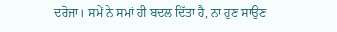ਦਰੋਜਾ। ਸਮੇਂ ਨੇ ਸਮਾਂ ਹੀ ਬਦਲ ਦਿੱਤਾ ਹੈ, ਨਾ ਹੁਣ ਸਾਉਣ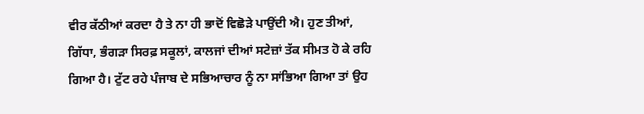ਵੀਰ ਕੱਠੀਆਂ ਕਰਦਾ ਹੈ ਤੇ ਨਾ ਹੀ ਭਾਦੋਂ ਵਿਛੋੜੇ ਪਾਉਂਦੀ ਐ। ਹੁਣ ਤੀਆਂ, ਗਿੱਧਾ, ਭੰਗੜਾ ਸਿਰਫ਼ ਸਕੂਲਾਂ, ਕਾਲਜਾਂ ਦੀਆਂ ਸਟੇਜ਼ਾਂ ਤੱਕ ਸੀਮਤ ਹੋ ਕੇ ਰਹਿ ਗਿਆ ਹੈ। ਟੁੱਟ ਰਹੇ ਪੰਜਾਬ ਦੇ ਸਭਿਆਚਾਰ ਨੂੰ ਨਾ ਸਾਂਭਿਆ ਗਿਆ ਤਾਂ ਉਹ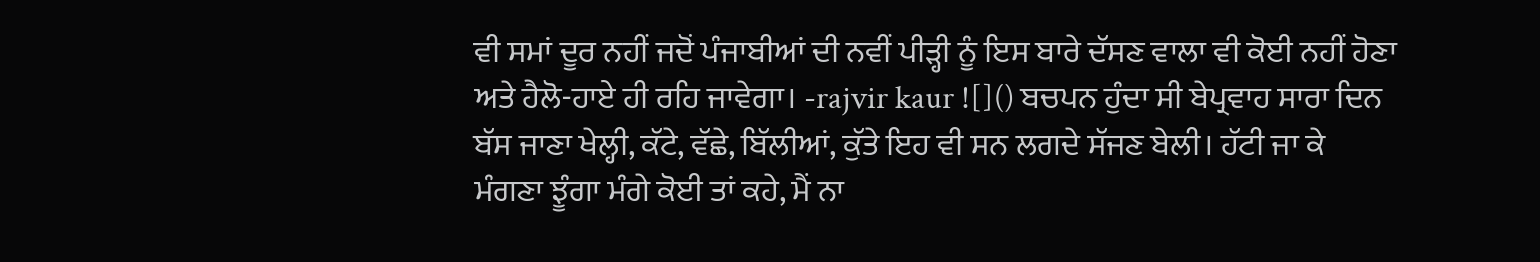ਵੀ ਸਮਾਂ ਦੂਰ ਨਹੀਂ ਜਦੋਂ ਪੰਜਾਬੀਆਂ ਦੀ ਨਵੀਂ ਪੀੜ੍ਹੀ ਨੂੰ ਇਸ ਬਾਰੇ ਦੱਸਣ ਵਾਲਾ ਵੀ ਕੋਈ ਨਹੀਂ ਹੋਣਾ ਅਤੇ ਹੈਲੋ-ਹਾਏ ਹੀ ਰਹਿ ਜਾਵੇਗਾ। -rajvir kaur ![]() ਬਚਪਨ ਹੁੰਦਾ ਸੀ ਬੇਪ੍ਰਵਾਹ ਸਾਰਾ ਦਿਨ ਬੱਸ ਜਾਣਾ ਖੇਲ੍ਹੀ, ਕੱਟੇ, ਵੱਛੇ, ਬਿੱਲੀਆਂ, ਕੁੱਤੇ ਇਹ ਵੀ ਸਨ ਲਗਦੇ ਸੱਜਣ ਬੇਲੀ। ਹੱਟੀ ਜਾ ਕੇ ਮੰਗਣਾ ਝੂੰਗਾ ਮੰਗੇ ਕੋਈ ਤਾਂ ਕਹੇ, ਮੈਂ ਨਾ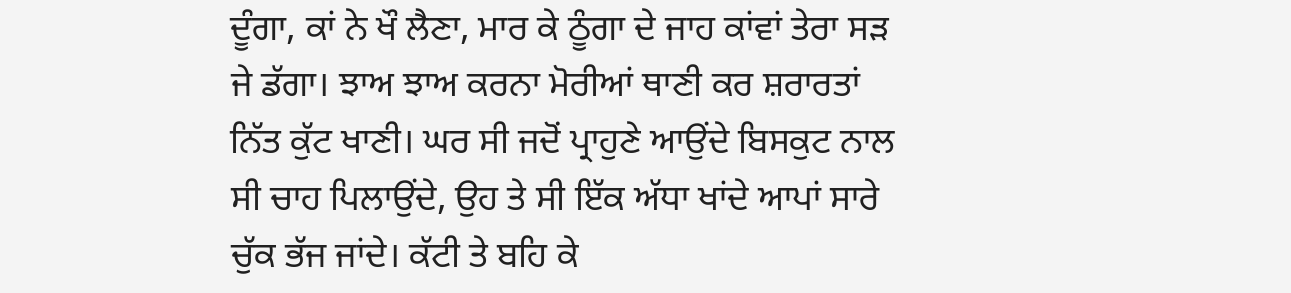ਦੂੰਗਾ, ਕਾਂ ਨੇ ਖੌ ਲੈਣਾ, ਮਾਰ ਕੇ ਠੂੰਗਾ ਦੇ ਜਾਹ ਕਾਂਵਾਂ ਤੇਰਾ ਸੜ ਜੇ ਡੱਗਾ। ਝਾਅ ਝਾਅ ਕਰਨਾ ਮੋਰੀਆਂ ਥਾਣੀ ਕਰ ਸ਼ਰਾਰਤਾਂ ਨਿੱਤ ਕੁੱਟ ਖਾਣੀ। ਘਰ ਸੀ ਜਦੋਂ ਪ੍ਰਾਹੁਣੇ ਆਉਂਦੇ ਬਿਸਕੁਟ ਨਾਲ ਸੀ ਚਾਹ ਪਿਲਾਉਂਦੇ, ਉਹ ਤੇ ਸੀ ਇੱਕ ਅੱਧਾ ਖਾਂਦੇ ਆਪਾਂ ਸਾਰੇ ਚੁੱਕ ਭੱਜ ਜਾਂਦੇ। ਕੱਟੀ ਤੇ ਬਹਿ ਕੇ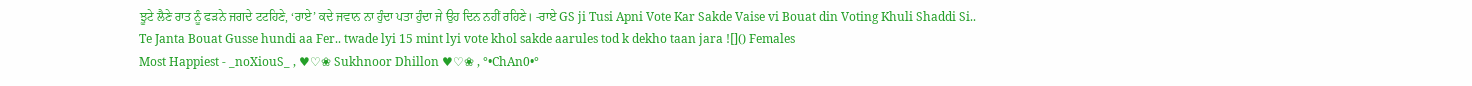ਝੂਟੇ ਲੈਣੇ ਰਾਤ ਨੂੰ ਫੜਨੇ ਜਗਦੇ ਟਟਹਿਣੇ, ‘ਰਾਏ’ ਕਦੇ ਜਵਾਨ ਨਾ ਹੁੰਦਾ ਪਤਾ ਹੁੰਦਾ ਜੇ ਉਹ ਦਿਨ ਨਹੀਂ ਰਹਿਣੇ। -ਰਾਏ GS ji Tusi Apni Vote Kar Sakde Vaise vi Bouat din Voting Khuli Shaddi Si.. Te Janta Bouat Gusse hundi aa Fer.. twade lyi 15 mint lyi vote khol sakde aarules tod k dekho taan jara ![]() Females
Most Happiest - _noXiouS_ , ♥♡❀ Sukhnoor Dhillon ♥♡❀ , °•ChAn0•°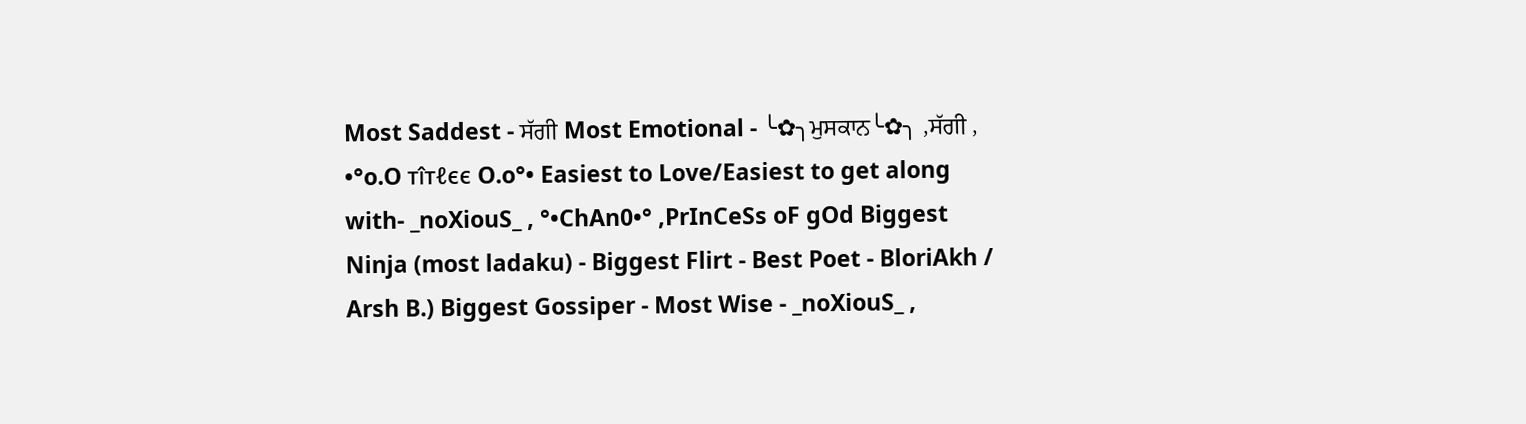Most Saddest - ਸੱਗੀ Most Emotional - ╰✿╮ਮੁਸਕਾਨ╰✿╮ ,ਸੱਗੀ , •°o.O тîтℓєє O.o°• Easiest to Love/Easiest to get along with- _noXiouS_ , °•ChAn0•° ,PrInCeSs oF gOd Biggest Ninja (most ladaku) - Biggest Flirt - Best Poet - BloriAkh / Arsh B.) Biggest Gossiper - Most Wise - _noXiouS_ ,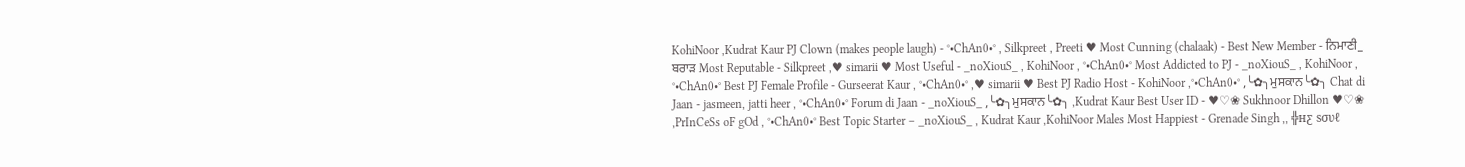KohiNoor ,Kudrat Kaur PJ Clown (makes people laugh) - °•ChAn0•° , Silkpreet , Preeti ♥ Most Cunning (chalaak) - Best New Member - ਨਿਮਾਣੀ_ ਬਰਾੜ Most Reputable - Silkpreet ,♥ simarii ♥ Most Useful - _noXiouS_ , KohiNoor , °•ChAn0•° Most Addicted to PJ - _noXiouS_ , KohiNoor , °•ChAn0•° Best PJ Female Profile - Gurseerat Kaur , °•ChAn0•° ,♥ simarii ♥ Best PJ Radio Host - KohiNoor ,°•ChAn0•° ,╰✿╮ਮੁਸਕਾਨ╰✿╮ Chat di Jaan - jasmeen, jatti heer , °•ChAn0•° Forum di Jaan - _noXiouS_ ,╰✿╮ਮੁਸਕਾਨ╰✿╮ ,Kudrat Kaur Best User ID - ♥♡❀ Sukhnoor Dhillon ♥♡❀ ,PrInCeSs oF gOd , °•ChAn0•° Best Topic Starter – _noXiouS_ , Kudrat Kaur ,KohiNoor Males Most Happiest - Grenade Singh ,, ╬нƹ ѕσυℓ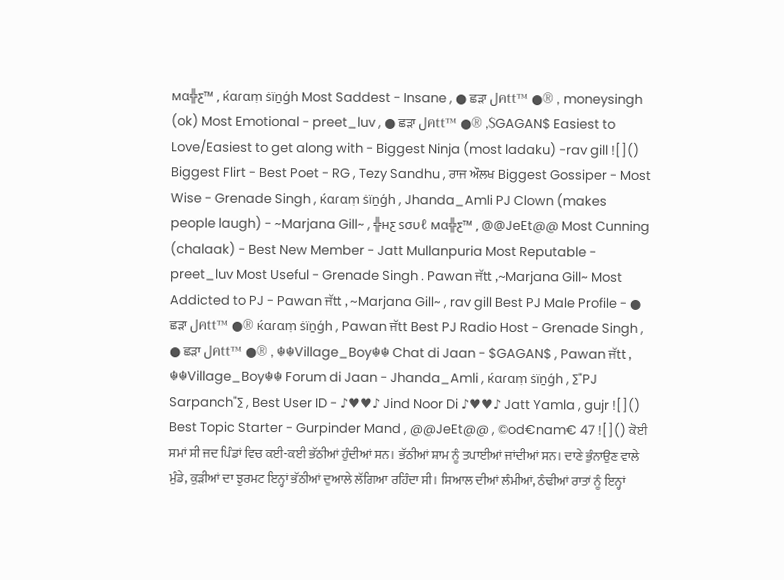мα╬ƹ™ , ќαɾαṃ ṡïṉģh Most Saddest - Insane , ● ਛੜਾ لคtt™ ●® , moneysingh (ok) Most Emotional - preet_luv , ● ਛੜਾ لคtt™ ●® ,$GAGAN$ Easiest to Love/Easiest to get along with - Biggest Ninja (most ladaku) -rav gill ![]() Biggest Flirt - Best Poet - RG , Tezy Sandhu , ਰਾਜ ਔਲਖ Biggest Gossiper - Most Wise - Grenade Singh , ќαɾαṃ ṡïṉģh , Jhanda_Amli PJ Clown (makes people laugh) - ~Marjana Gill~ , ╬нƹ ѕσυℓ мα╬ƹ™ , @@JeEt@@ Most Cunning (chalaak) - Best New Member - Jatt Mullanpuria Most Reputable - preet_luv Most Useful - Grenade Singh . Pawan ਜੱtt ,~Marjana Gill~ Most Addicted to PJ - Pawan ਜੱtt , ~Marjana Gill~ , rav gill Best PJ Male Profile - ● ਛੜਾ لคtt™ ●® ќαɾαṃ ṡïṉģh , Pawan ਜੱtt Best PJ Radio Host - Grenade Singh , ● ਛੜਾ لคtt™ ●® , ☬☬Village_Boy☬☬ Chat di Jaan - $GAGAN$ , Pawan ਜੱtt , ☬☬Village_Boy☬☬ Forum di Jaan - Jhanda_Amli , ќαɾαṃ ṡïṉģh , ∑"PJ Sarpanch"∑ , Best User ID - ♪♥♥♪ Jind Noor Di ♪♥♥♪ Jatt Yamla , gujr ![]() Best Topic Starter - Gurpinder Mand , @@JeEt@@ , ©od€nam€ 47 ![]() ਕੋਈ ਸਮਾਂ ਸੀ ਜਦ ਪਿੰਡਾਂ ਵਿਚ ਕਈ-ਕਈ ਭੱਠੀਆਂ ਹੁੰਦੀਆਂ ਸਨ। ਭੱਠੀਆਂ ਸ਼ਾਮ ਨੂੰ ਤਪਾਈਆਂ ਜਾਂਦੀਆਂ ਸਨ। ਦਾਣੇ ਭੁੰਨਾਉਣ ਵਾਲੇ ਮੁੰਡੇ, ਕੁੜੀਆਂ ਦਾ ਝੁਰਮਟ ਇਨ੍ਹਾਂ ਭੱਠੀਆਂ ਦੁਆਲੇ ਲੱਗਿਆ ਰਹਿੰਦਾ ਸੀ। ਸਿਆਲ ਦੀਆਂ ਲੰਮੀਆਂ, ਠੰਢੀਆਂ ਰਾਤਾਂ ਨੂੰ ਇਨ੍ਹਾਂ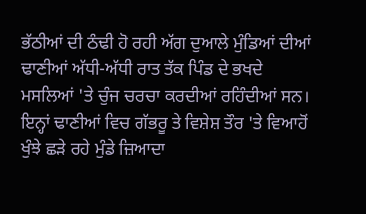ਭੱਠੀਆਂ ਦੀ ਠੰਢੀ ਹੋ ਰਹੀ ਅੱਗ ਦੁਆਲੇ ਮੁੰਡਿਆਂ ਦੀਆਂ ਢਾਣੀਆਂ ਅੱਧੀ-ਅੱਧੀ ਰਾਤ ਤੱਕ ਪਿੰਡ ਦੇ ਭਖਦੇ ਮਸਲਿਆਂ 'ਤੇ ਚੁੰਜ ਚਰਚਾ ਕਰਦੀਆਂ ਰਹਿੰਦੀਆਂ ਸਨ। ਇਨ੍ਹਾਂ ਢਾਣੀਆਂ ਵਿਚ ਗੱਭਰੂ ਤੇ ਵਿਸ਼ੇਸ਼ ਤੌਰ 'ਤੇ ਵਿਆਹੋਂ ਖੁੰਝੇ ਛੜੇ ਰਹੇ ਮੁੰਡੇ ਜ਼ਿਆਦਾ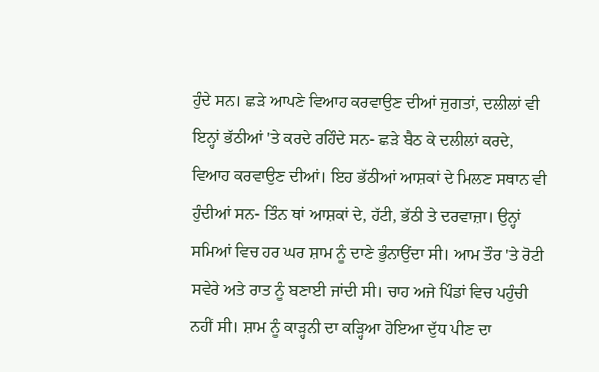ਹੁੰਦੇ ਸਨ। ਛੜੇ ਆਪਣੇ ਵਿਆਹ ਕਰਵਾਉਣ ਦੀਆਂ ਜੁਗਤਾਂ, ਦਲੀਲਾਂ ਵੀ ਇਨ੍ਹਾਂ ਭੱਠੀਆਂ 'ਤੇ ਕਰਦੇ ਰਹਿੰਦੇ ਸਨ- ਛੜੇ ਬੈਠ ਕੇ ਦਲੀਲਾਂ ਕਰਦੇ, ਵਿਆਹ ਕਰਵਾਉਣ ਦੀਆਂ। ਇਹ ਭੱਠੀਆਂ ਆਸ਼ਕਾਂ ਦੇ ਮਿਲਣ ਸਥਾਨ ਵੀ ਹੁੰਦੀਆਂ ਸਨ- ਤਿੰਨ ਥਾਂ ਆਸ਼ਕਾਂ ਦੇ, ਹੱਟੀ, ਭੱਠੀ ਤੇ ਦਰਵਾਜ਼ਾ। ਉਨ੍ਹਾਂ ਸਮਿਆਂ ਵਿਚ ਹਰ ਘਰ ਸ਼ਾਮ ਨੂੰ ਦਾਣੇ ਭੁੰਨਾਉਂਦਾ ਸੀ। ਆਮ ਤੌਰ 'ਤੇ ਰੋਟੀ ਸਵੇਰੇ ਅਤੇ ਰਾਤ ਨੂੰ ਬਣਾਈ ਜਾਂਦੀ ਸੀ। ਚਾਹ ਅਜੇ ਪਿੰਡਾਂ ਵਿਚ ਪਹੁੰਚੀ ਨਹੀਂ ਸੀ। ਸ਼ਾਮ ਨੂੰ ਕਾੜ੍ਹਨੀ ਦਾ ਕੜ੍ਹਿਆ ਹੋਇਆ ਦੁੱਧ ਪੀਣ ਦਾ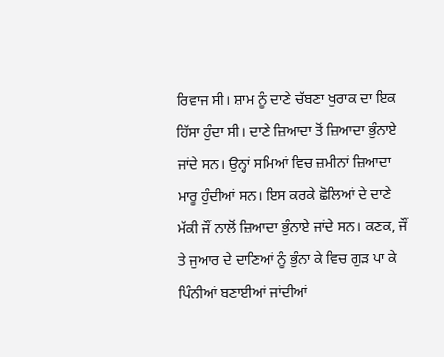ਰਿਵਾਜ ਸੀ। ਸ਼ਾਮ ਨੂੰ ਦਾਣੇ ਚੱਬਣਾ ਖੁਰਾਕ ਦਾ ਇਕ ਹਿੱਸਾ ਹੁੰਦਾ ਸੀ। ਦਾਣੇ ਜ਼ਿਆਦਾ ਤੋਂ ਜ਼ਿਆਦਾ ਭੁੰਨਾਏ ਜਾਂਦੇ ਸਨ। ਉਨ੍ਹਾਂ ਸਮਿਆਂ ਵਿਚ ਜ਼ਮੀਨਾਂ ਜ਼ਿਆਦਾ ਮਾਰੂ ਹੁੰਦੀਆਂ ਸਨ। ਇਸ ਕਰਕੇ ਛੋਲਿਆਂ ਦੇ ਦਾਣੇ ਮੱਕੀ ਜੌਂ ਨਾਲੋਂ ਜ਼ਿਆਦਾ ਭੁੰਨਾਏ ਜਾਂਦੇ ਸਨ। ਕਣਕ, ਜੌਂ ਤੇ ਜੁਆਰ ਦੇ ਦਾਣਿਆਂ ਨੂੰ ਭੁੰਨਾ ਕੇ ਵਿਚ ਗੁੜ ਪਾ ਕੇ ਪਿੰਨੀਆਂ ਬਣਾਈਆਂ ਜਾਂਦੀਆਂ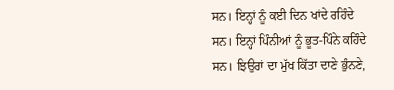ਸਨ। ਇਨ੍ਹਾਂ ਨੂੰ ਕਈ ਦਿਨ ਖਾਂਦੇ ਰਹਿੰਦੇ ਸਨ। ਇਨ੍ਹਾਂ ਪਿੰਨੀਆਂ ਨੂੰ ਭੂਤ-ਪਿੰਨੇ ਕਹਿੰਦੇ ਸਨ। ਝਿਉਰਾਂ ਦਾ ਮੁੱਖ ਕਿੱਤਾ ਦਾਣੇ ਭੁੰਨਣੇ,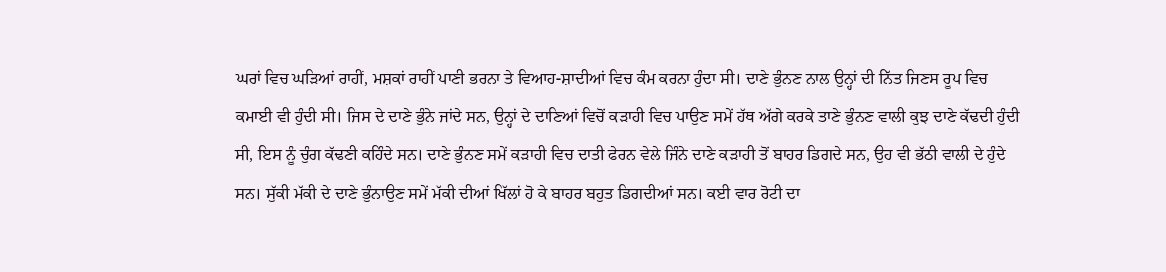ਘਰਾਂ ਵਿਚ ਘੜਿਆਂ ਰਾਹੀਂ, ਮਸ਼ਕਾਂ ਰਾਹੀਂ ਪਾਣੀ ਭਰਨਾ ਤੇ ਵਿਆਹ-ਸ਼ਾਦੀਆਂ ਵਿਚ ਕੰਮ ਕਰਨਾ ਹੁੰਦਾ ਸੀ। ਦਾਣੇ ਭੁੰਨਣ ਨਾਲ ਉਨ੍ਹਾਂ ਦੀ ਨਿੱਤ ਜਿਣਸ ਰੂਪ ਵਿਚ ਕਮਾਈ ਵੀ ਹੁੰਦੀ ਸੀ। ਜਿਸ ਦੇ ਦਾਣੇ ਭੁੰਨੇ ਜਾਂਦੇ ਸਨ, ਉਨ੍ਹਾਂ ਦੇ ਦਾਣਿਆਂ ਵਿਚੋਂ ਕੜਾਹੀ ਵਿਚ ਪਾਉਣ ਸਮੇਂ ਹੱਥ ਅੱਗੇ ਕਰਕੇ ਤਾਣੇ ਭੁੰਨਣ ਵਾਲੀ ਕੁਝ ਦਾਣੇ ਕੱਢਦੀ ਹੁੰਦੀ ਸੀ, ਇਸ ਨੂੰ ਚੁੰਗ ਕੱਢਣੀ ਕਹਿੰਦੇ ਸਨ। ਦਾਣੇ ਭੁੰਨਣ ਸਮੇਂ ਕੜਾਹੀ ਵਿਚ ਦਾਤੀ ਫੇਰਨ ਵੇਲੇ ਜਿੰਨੇ ਦਾਣੇ ਕੜਾਹੀ ਤੋਂ ਬਾਹਰ ਡਿਗਦੇ ਸਨ, ਉਹ ਵੀ ਭੱਠੀ ਵਾਲੀ ਦੇ ਹੁੰਦੇ ਸਨ। ਸੁੱਕੀ ਮੱਕੀ ਦੇ ਦਾਣੇ ਭੁੰਨਾਉਣ ਸਮੇਂ ਮੱਕੀ ਦੀਆਂ ਖਿੱਲਾਂ ਹੋ ਕੇ ਬਾਹਰ ਬਹੁਤ ਡਿਗਦੀਆਂ ਸਨ। ਕਈ ਵਾਰ ਰੋਟੀ ਦਾ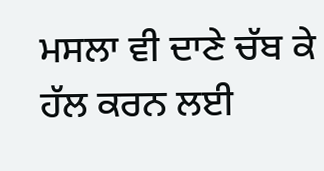ਮਸਲਾ ਵੀ ਦਾਣੇ ਚੱਬ ਕੇ ਹੱਲ ਕਰਨ ਲਈ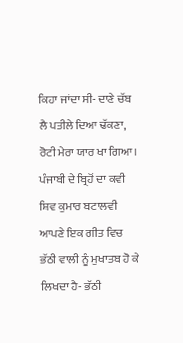ਕਿਹਾ ਜਾਂਦਾ ਸੀ- ਦਾਣੇ ਚੱਬ ਲੈ ਪਤੀਲੇ ਦਿਆ ਢੱਕਣਾ, ਰੋਟੀ ਮੇਰਾ ਯਾਰ ਖਾ ਗਿਆ। ਪੰਜਾਬੀ ਦੇ ਬ੍ਰਿਹੋਂ ਦਾ ਕਵੀ ਸ਼ਿਵ ਕੁਮਾਰ ਬਟਾਲਵੀ ਆਪਣੇ ਇਕ ਗੀਤ ਵਿਚ ਭੱਠੀ ਵਾਲੀ ਨੂੰ ਮੁਖਾਤਬ ਹੋ ਕੇ ਲਿਖਦਾ ਹੈ- ਭੱਠੀ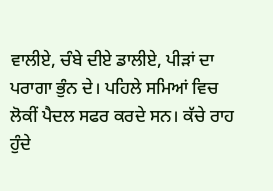ਵਾਲੀਏ, ਚੰਬੇ ਦੀਏ ਡਾਲੀਏ, ਪੀੜਾਂ ਦਾ ਪਰਾਗਾ ਭੁੰਨ ਦੇ। ਪਹਿਲੇ ਸਮਿਆਂ ਵਿਚ ਲੋਕੀਂ ਪੈਦਲ ਸਫਰ ਕਰਦੇ ਸਨ। ਕੱਚੇ ਰਾਹ ਹੁੰਦੇ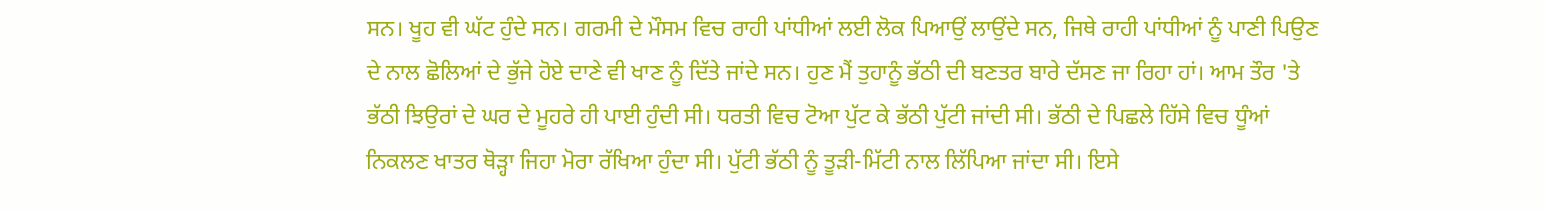ਸਨ। ਖੂਹ ਵੀ ਘੱਟ ਹੁੰਦੇ ਸਨ। ਗਰਮੀ ਦੇ ਮੌਸਮ ਵਿਚ ਰਾਹੀ ਪਾਂਧੀਆਂ ਲਈ ਲੋਕ ਪਿਆਉਂ ਲਾਉਂਦੇ ਸਨ, ਜਿਥੇ ਰਾਹੀ ਪਾਂਧੀਆਂ ਨੂੰ ਪਾਣੀ ਪਿਉਣ ਦੇ ਨਾਲ ਛੋਲਿਆਂ ਦੇ ਭੁੱਜੇ ਹੋਏ ਦਾਣੇ ਵੀ ਖਾਣ ਨੂੰ ਦਿੱਤੇ ਜਾਂਦੇ ਸਨ। ਹੁਣ ਮੈਂ ਤੁਹਾਨੂੰ ਭੱਠੀ ਦੀ ਬਣਤਰ ਬਾਰੇ ਦੱਸਣ ਜਾ ਰਿਹਾ ਹਾਂ। ਆਮ ਤੌਰ 'ਤੇ ਭੱਠੀ ਝਿਉਰਾਂ ਦੇ ਘਰ ਦੇ ਮੂਹਰੇ ਹੀ ਪਾਈ ਹੁੰਦੀ ਸੀ। ਧਰਤੀ ਵਿਚ ਟੋਆ ਪੁੱਟ ਕੇ ਭੱਠੀ ਪੁੱਟੀ ਜਾਂਦੀ ਸੀ। ਭੱਠੀ ਦੇ ਪਿਛਲੇ ਹਿੱਸੇ ਵਿਚ ਧੂੰਆਂ ਨਿਕਲਣ ਖਾਤਰ ਥੋੜ੍ਹਾ ਜਿਹਾ ਮੋਰਾ ਰੱਖਿਆ ਹੁੰਦਾ ਸੀ। ਪੁੱਟੀ ਭੱਠੀ ਨੂੰ ਤੂੜੀ-ਮਿੱਟੀ ਨਾਲ ਲਿੱਪਿਆ ਜਾਂਦਾ ਸੀ। ਇਸੇ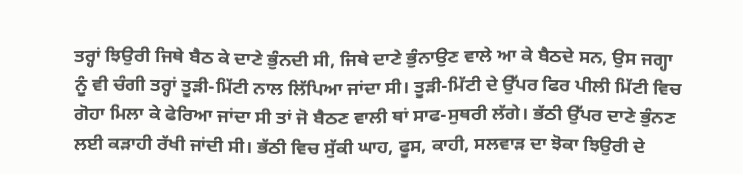ਤਰ੍ਹਾਂ ਝਿਉਰੀ ਜਿਥੇ ਬੈਠ ਕੇ ਦਾਣੇ ਭੁੰਨਦੀ ਸੀ, ਜਿਥੇ ਦਾਣੇ ਭੁੰਨਾਉਣ ਵਾਲੇ ਆ ਕੇ ਬੈਠਦੇ ਸਨ, ਉਸ ਜਗ੍ਹਾ ਨੂੰ ਵੀ ਚੰਗੀ ਤਰ੍ਹਾਂ ਤੂੜੀ-ਮਿੱਟੀ ਨਾਲ ਲਿੱਪਿਆ ਜਾਂਦਾ ਸੀ। ਤੂੜੀ-ਮਿੱਟੀ ਦੇ ਉੱਪਰ ਫਿਰ ਪੀਲੀ ਮਿੱਟੀ ਵਿਚ ਗੋਹਾ ਮਿਲਾ ਕੇ ਫੇਰਿਆ ਜਾਂਦਾ ਸੀ ਤਾਂ ਜੋ ਬੈਠਣ ਵਾਲੀ ਥਾਂ ਸਾਫ-ਸੁਥਰੀ ਲੱਗੇ। ਭੱਠੀ ਉੱਪਰ ਦਾਣੇ ਭੁੰਨਣ ਲਈ ਕੜਾਹੀ ਰੱਖੀ ਜਾਂਦੀ ਸੀ। ਭੱਠੀ ਵਿਚ ਸੁੱਕੀ ਘਾਹ, ਫੂਸ, ਕਾਹੀ, ਸਲਵਾੜ ਦਾ ਝੋਕਾ ਝਿਉਰੀ ਦੇ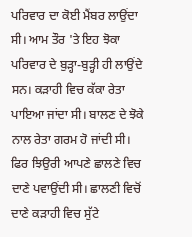ਪਰਿਵਾਰ ਦਾ ਕੋਈ ਮੈਂਬਰ ਲਾਉਂਦਾ ਸੀ। ਆਮ ਤੌਰ 'ਤੇ ਇਹ ਝੋਕਾ ਪਰਿਵਾਰ ਦੇ ਬੁੜ੍ਹਾ-ਬੁੜ੍ਹੀ ਹੀ ਲਾਉਂਦੇ ਸਨ। ਕੜਾਹੀ ਵਿਚ ਕੱਕਾ ਰੇਤਾ ਪਾਇਆ ਜਾਂਦਾ ਸੀ। ਬਾਲਣ ਦੇ ਝੋਕੇ ਨਾਲ ਰੇਤਾ ਗਰਮ ਹੋ ਜਾਂਦੀ ਸੀ। ਫਿਰ ਝਿਉਰੀ ਆਪਣੇ ਛਾਲਣੇ ਵਿਚ ਦਾਣੇ ਪਵਾਉਂਦੀ ਸੀ। ਛਾਲਣੀ ਵਿਚੋਂ ਦਾਣੇ ਕੜਾਹੀ ਵਿਚ ਸੁੱਟੇ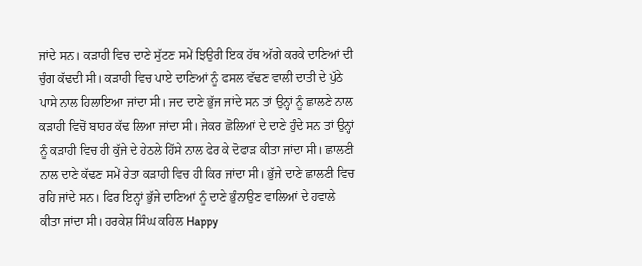ਜਾਂਦੇ ਸਨ। ਕੜਾਹੀ ਵਿਚ ਦਾਣੇ ਸੁੱਟਣ ਸਮੇਂ ਝਿਉਰੀ ਇਕ ਹੱਥ ਅੱਗੇ ਕਰਕੇ ਦਾਣਿਆਂ ਦੀ ਚੁੰਗ ਕੱਢਦੀ ਸੀ। ਕੜਾਹੀ ਵਿਚ ਪਾਏ ਦਾਣਿਆਂ ਨੂੰ ਫਸਲ ਵੱਢਣ ਵਾਲੀ ਦਾਤੀ ਦੇ ਪੁੱਠੇ ਪਾਸੇ ਨਾਲ ਹਿਲਾਇਆ ਜਾਂਦਾ ਸੀ। ਜਦ ਦਾਣੇ ਭੁੱਜ ਜਾਂਦੇ ਸਨ ਤਾਂ ਉਨ੍ਹਾਂ ਨੂੰ ਛਾਲਣੇ ਨਾਲ ਕੜਾਹੀ ਵਿਚੋਂ ਬਾਹਰ ਕੱਢ ਲਿਆ ਜਾਂਦਾ ਸੀ। ਜੇਕਰ ਛੋਲਿਆਂ ਦੇ ਦਾਣੇ ਹੁੰਦੇ ਸਨ ਤਾਂ ਉਨ੍ਹਾਂ ਨੂੰ ਕੜਾਹੀ ਵਿਚ ਹੀ ਕੁੱਜੇ ਦੇ ਹੇਠਲੇ ਹਿੱਸੇ ਨਾਲ ਫੇਰ ਕੇ ਦੋਫਾੜ ਕੀਤਾ ਜਾਂਦਾ ਸੀ। ਛਾਲਣੀ ਨਾਲ ਦਾਣੇ ਕੱਢਣ ਸਮੇਂ ਰੇਤਾ ਕੜਾਹੀ ਵਿਚ ਹੀ ਕਿਰ ਜਾਂਦਾ ਸੀ। ਭੁੱਜੇ ਦਾਣੇ ਛਾਲਣੀ ਵਿਚ ਰਹਿ ਜਾਂਦੇ ਸਨ। ਫਿਰ ਇਨ੍ਹਾਂ ਭੁੱਜੇ ਦਾਣਿਆਂ ਨੂੰ ਦਾਣੇ ਭੁੰਨਾਉਣ ਵਾਲਿਆਂ ਦੇ ਹਵਾਲੇ ਕੀਤਾ ਜਾਂਦਾ ਸੀ। ਹਰਕੇਸ਼ ਸਿੰਘ ਕਹਿਲ Happy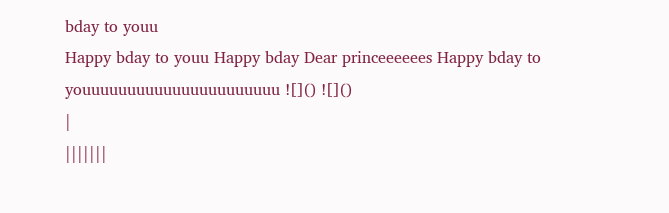bday to youu
Happy bday to youu Happy bday Dear princeeeeees Happy bday to youuuuuuuuuuuuuuuuuuuuuu ![]() ![]()
|
|||||||